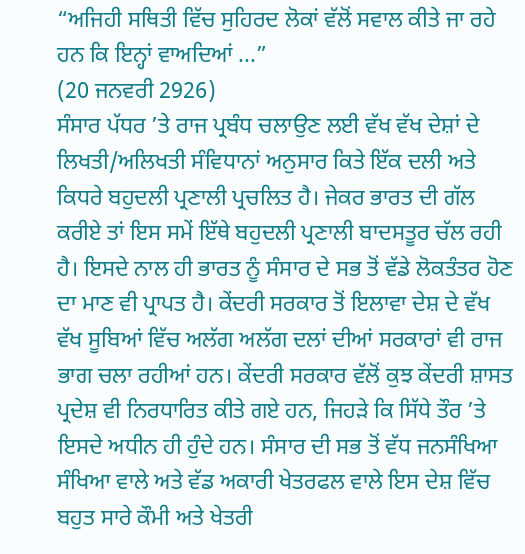“ਅਜਿਹੀ ਸਥਿਤੀ ਵਿੱਚ ਸੁਹਿਰਦ ਲੋਕਾਂ ਵੱਲੋਂ ਸਵਾਲ ਕੀਤੇ ਜਾ ਰਹੇ ਹਨ ਕਿ ਇਨ੍ਹਾਂ ਵਾਅਦਿਆਂ ...”
(20 ਜਨਵਰੀ 2926)
ਸੰਸਾਰ ਪੱਧਰ ’ਤੇ ਰਾਜ ਪ੍ਰਬੰਧ ਚਲਾਉਣ ਲਈ ਵੱਖ ਵੱਖ ਦੇਸ਼ਾਂ ਦੇ ਲਿਖਤੀ/ਅਲਿਖਤੀ ਸੰਵਿਧਾਨਾਂ ਅਨੁਸਾਰ ਕਿਤੇ ਇੱਕ ਦਲੀ ਅਤੇ ਕਿਧਰੇ ਬਹੁਦਲੀ ਪ੍ਰਣਾਲੀ ਪ੍ਰਚਲਿਤ ਹੈ। ਜੇਕਰ ਭਾਰਤ ਦੀ ਗੱਲ ਕਰੀਏ ਤਾਂ ਇਸ ਸਮੇਂ ਇੱਥੇ ਬਹੁਦਲੀ ਪ੍ਰਣਾਲੀ ਬਾਦਸਤੂਰ ਚੱਲ ਰਹੀ ਹੈ। ਇਸਦੇ ਨਾਲ ਹੀ ਭਾਰਤ ਨੂੰ ਸੰਸਾਰ ਦੇ ਸਭ ਤੋਂ ਵੱਡੇ ਲੋਕਤੰਤਰ ਹੋਣ ਦਾ ਮਾਣ ਵੀ ਪ੍ਰਾਪਤ ਹੈ। ਕੇਂਦਰੀ ਸਰਕਾਰ ਤੋਂ ਇਲਾਵਾ ਦੇਸ਼ ਦੇ ਵੱਖ ਵੱਖ ਸੂਬਿਆਂ ਵਿੱਚ ਅਲੱਗ ਅਲੱਗ ਦਲਾਂ ਦੀਆਂ ਸਰਕਾਰਾਂ ਵੀ ਰਾਜ ਭਾਗ ਚਲਾ ਰਹੀਆਂ ਹਨ। ਕੇਂਦਰੀ ਸਰਕਾਰ ਵੱਲੋਂ ਕੁਝ ਕੇਂਦਰੀ ਸ਼ਾਸਤ ਪ੍ਰਦੇਸ਼ ਵੀ ਨਿਰਧਾਰਿਤ ਕੀਤੇ ਗਏ ਹਨ, ਜਿਹੜੇ ਕਿ ਸਿੱਧੇ ਤੌਰ ’ਤੇ ਇਸਦੇ ਅਧੀਨ ਹੀ ਹੁੰਦੇ ਹਨ। ਸੰਸਾਰ ਦੀ ਸਭ ਤੋਂ ਵੱਧ ਜਨਸੰਖਿਆ ਸੰਖਿਆ ਵਾਲੇ ਅਤੇ ਵੱਡ ਅਕਾਰੀ ਖੇਤਰਫਲ ਵਾਲੇ ਇਸ ਦੇਸ਼ ਵਿੱਚ ਬਹੁਤ ਸਾਰੇ ਕੌਮੀ ਅਤੇ ਖੇਤਰੀ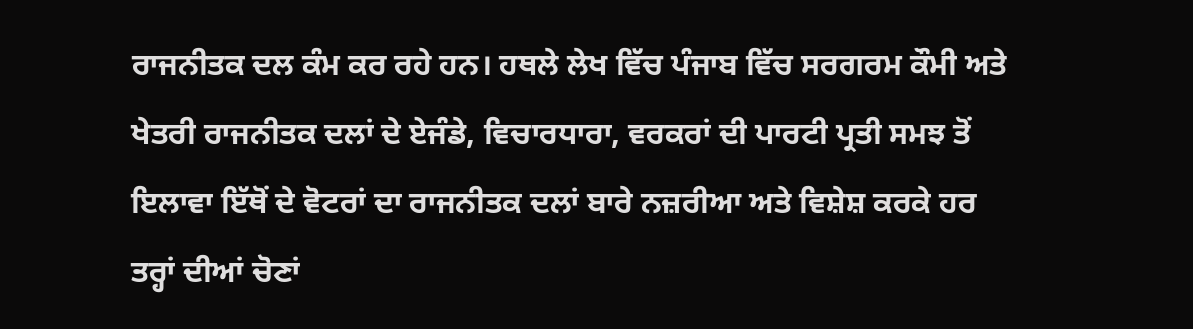ਰਾਜਨੀਤਕ ਦਲ ਕੰਮ ਕਰ ਰਹੇ ਹਨ। ਹਥਲੇ ਲੇਖ ਵਿੱਚ ਪੰਜਾਬ ਵਿੱਚ ਸਰਗਰਮ ਕੌਮੀ ਅਤੇ ਖੇਤਰੀ ਰਾਜਨੀਤਕ ਦਲਾਂ ਦੇ ਏਜੰਡੇ, ਵਿਚਾਰਧਾਰਾ, ਵਰਕਰਾਂ ਦੀ ਪਾਰਟੀ ਪ੍ਰਤੀ ਸਮਝ ਤੋਂ ਇਲਾਵਾ ਇੱਥੋਂ ਦੇ ਵੋਟਰਾਂ ਦਾ ਰਾਜਨੀਤਕ ਦਲਾਂ ਬਾਰੇ ਨਜ਼ਰੀਆ ਅਤੇ ਵਿਸ਼ੇਸ਼ ਕਰਕੇ ਹਰ ਤਰ੍ਹਾਂ ਦੀਆਂ ਚੋਣਾਂ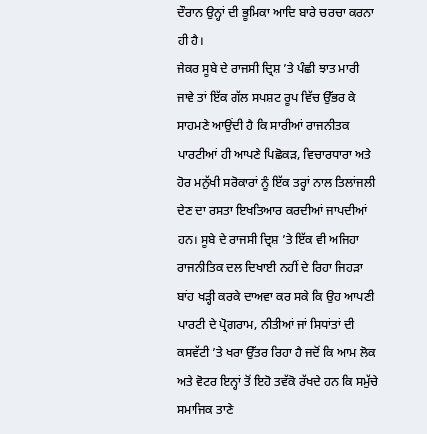ਦੌਰਾਨ ਉਨ੍ਹਾਂ ਦੀ ਭੂਮਿਕਾ ਆਦਿ ਬਾਰੇ ਚਰਚਾ ਕਰਨਾ ਹੀ ਹੈ।
ਜੇਕਰ ਸੂਬੇ ਦੇ ਰਾਜਸੀ ਦ੍ਰਿਸ਼ ’ਤੇ ਪੰਛੀ ਝਾਤ ਮਾਰੀ ਜਾਵੇ ਤਾਂ ਇੱਕ ਗੱਲ ਸਪਸ਼ਟ ਰੂਪ ਵਿੱਚ ਉੱਭਰ ਕੇ ਸਾਹਮਣੇ ਆਉਂਦੀ ਹੈ ਕਿ ਸਾਰੀਆਂ ਰਾਜਨੀਤਕ ਪਾਰਟੀਆਂ ਹੀ ਆਪਣੇ ਪਿਛੋਕੜ, ਵਿਚਾਰਧਾਰਾ ਅਤੇ ਹੋਰ ਮਨੁੱਖੀ ਸਰੋਕਾਰਾਂ ਨੂੰ ਇੱਕ ਤਰ੍ਹਾਂ ਨਾਲ ਤਿਲਾਂਜਲੀ ਦੇਣ ਦਾ ਰਸਤਾ ਇਖਤਿਆਰ ਕਰਦੀਆਂ ਜਾਪਦੀਆਂ ਹਨ। ਸੂਬੇ ਦੇ ਰਾਜਸੀ ਦ੍ਰਿਸ਼ ’ਤੇ ਇੱਕ ਵੀ ਅਜਿਹਾ ਰਾਜਨੀਤਿਕ ਦਲ ਦਿਖਾਈ ਨਹੀਂ ਦੇ ਰਿਹਾ ਜਿਹੜਾ ਬਾਂਹ ਖੜ੍ਹੀ ਕਰਕੇ ਦਾਅਵਾ ਕਰ ਸਕੇ ਕਿ ਉਹ ਆਪਣੀ ਪਾਰਟੀ ਦੇ ਪ੍ਰੋਗਰਾਮ, ਨੀਤੀਆਂ ਜਾਂ ਸਿਧਾਂਤਾਂ ਦੀ ਕਸਵੱਟੀ ’ਤੇ ਖਰਾ ਉੱਤਰ ਰਿਹਾ ਹੈ ਜਦੋਂ ਕਿ ਆਮ ਲੋਕ ਅਤੇ ਵੋਟਰ ਇਨ੍ਹਾਂ ਤੋਂ ਇਹੋ ਤਵੱਕੋ ਰੱਖਦੇ ਹਨ ਕਿ ਸਮੁੱਚੇ ਸਮਾਜਿਕ ਤਾਣੇ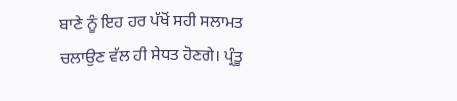ਬਾਣੇ ਨੂੰ ਇਹ ਹਰ ਪੱਖੋਂ ਸਹੀ ਸਲਾਮਤ ਚਲਾਉਣ ਵੱਲ ਹੀ ਸੇਧਤ ਹੋਣਗੇ। ਪ੍ਰੰਤੂ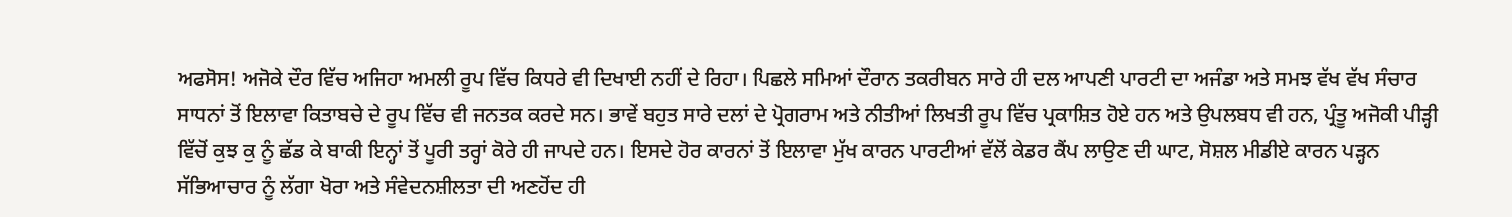ਅਫਸੋਸ! ਅਜੋਕੇ ਦੌਰ ਵਿੱਚ ਅਜਿਹਾ ਅਮਲੀ ਰੂਪ ਵਿੱਚ ਕਿਧਰੇ ਵੀ ਦਿਖਾਈ ਨਹੀਂ ਦੇ ਰਿਹਾ। ਪਿਛਲੇ ਸਮਿਆਂ ਦੌਰਾਨ ਤਕਰੀਬਨ ਸਾਰੇ ਹੀ ਦਲ ਆਪਣੀ ਪਾਰਟੀ ਦਾ ਅਜੰਡਾ ਅਤੇ ਸਮਝ ਵੱਖ ਵੱਖ ਸੰਚਾਰ ਸਾਧਨਾਂ ਤੋਂ ਇਲਾਵਾ ਕਿਤਾਬਚੇ ਦੇ ਰੂਪ ਵਿੱਚ ਵੀ ਜਨਤਕ ਕਰਦੇ ਸਨ। ਭਾਵੇਂ ਬਹੁਤ ਸਾਰੇ ਦਲਾਂ ਦੇ ਪ੍ਰੋਗਰਾਮ ਅਤੇ ਨੀਤੀਆਂ ਲਿਖਤੀ ਰੂਪ ਵਿੱਚ ਪ੍ਰਕਾਸ਼ਿਤ ਹੋਏ ਹਨ ਅਤੇ ਉਪਲਬਧ ਵੀ ਹਨ, ਪ੍ਰੰਤੂ ਅਜੋਕੀ ਪੀੜ੍ਹੀ ਵਿੱਚੋਂ ਕੁਝ ਕੁ ਨੂੰ ਛੱਡ ਕੇ ਬਾਕੀ ਇਨ੍ਹਾਂ ਤੋਂ ਪੂਰੀ ਤਰ੍ਹਾਂ ਕੋਰੇ ਹੀ ਜਾਪਦੇ ਹਨ। ਇਸਦੇ ਹੋਰ ਕਾਰਨਾਂ ਤੋਂ ਇਲਾਵਾ ਮੁੱਖ ਕਾਰਨ ਪਾਰਟੀਆਂ ਵੱਲੋਂ ਕੇਡਰ ਕੈਂਪ ਲਾਉਣ ਦੀ ਘਾਟ, ਸੋਸ਼ਲ ਮੀਡੀਏ ਕਾਰਨ ਪੜ੍ਹਨ ਸੱਭਿਆਚਾਰ ਨੂੰ ਲੱਗਾ ਖੋਰਾ ਅਤੇ ਸੰਵੇਦਨਸ਼ੀਲਤਾ ਦੀ ਅਣਹੋਂਦ ਹੀ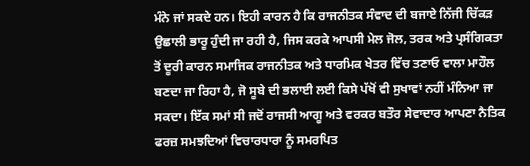ਮੰਨੇ ਜਾਂ ਸਕਦੇ ਹਨ। ਇਹੀ ਕਾਰਨ ਹੈ ਕਿ ਰਾਜਨੀਤਕ ਸੰਵਾਦ ਦੀ ਬਜਾਏ ਨਿੱਜੀ ਚਿੱਕੜ ਉਛਾਲੀ ਭਾਰੂ ਹੁੰਦੀ ਜਾ ਰਹੀ ਹੈ, ਜਿਸ ਕਰਕੇ ਆਪਸੀ ਮੇਲ ਜੋਲ, ਤਰਕ ਅਤੇ ਪ੍ਰਸੰਗਿਕਤਾ ਤੋਂ ਦੂਰੀ ਕਾਰਨ ਸਮਾਜਿਕ ਰਾਜਨੀਤਕ ਅਤੇ ਧਾਰਮਿਕ ਖੇਤਰ ਵਿੱਚ ਤਣਾਓ ਵਾਲਾ ਮਾਹੌਲ ਬਣਦਾ ਜਾ ਰਿਹਾ ਹੈ, ਜੋ ਸੂਬੇ ਦੀ ਭਲਾਈ ਲਈ ਕਿਸੇ ਪੱਖੋਂ ਵੀ ਸੁਖਾਵਾਂ ਨਹੀਂ ਮੰਨਿਆ ਜਾ ਸਕਦਾ। ਇੱਕ ਸਮਾਂ ਸੀ ਜਦੋਂ ਰਾਜਸੀ ਆਗੂ ਅਤੇ ਵਰਕਰ ਬਤੌਰ ਸੇਵਾਦਾਰ ਆਪਣਾ ਨੈਤਿਕ ਫਰਜ਼ ਸਮਝਦਿਆਂ ਵਿਚਾਰਧਾਰਾ ਨੂੰ ਸਮਰਪਿਤ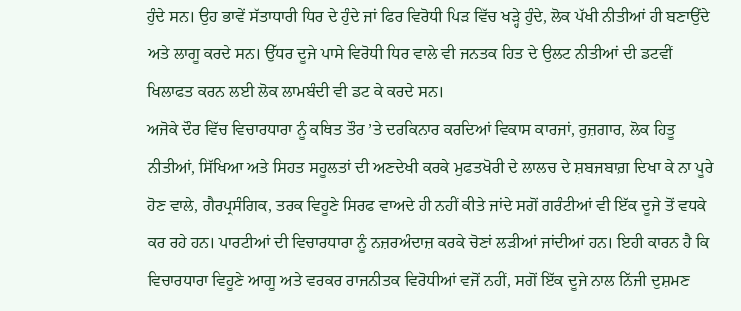ਹੁੰਦੇ ਸਨ। ਉਹ ਭਾਵੇਂ ਸੱਤਾਧਾਰੀ ਧਿਰ ਦੇ ਹੁੰਦੇ ਜਾਂ ਫਿਰ ਵਿਰੋਧੀ ਪਿੜ ਵਿੱਚ ਖੜ੍ਹੇ ਹੁੰਦੇ, ਲੋਕ ਪੱਖੀ ਨੀਤੀਆਂ ਹੀ ਬਣਾਉਂਦੇ ਅਤੇ ਲਾਗੂ ਕਰਦੇ ਸਨ। ਉੱਧਰ ਦੂਜੇ ਪਾਸੇ ਵਿਰੋਧੀ ਧਿਰ ਵਾਲੇ ਵੀ ਜਨਤਕ ਹਿਤ ਦੇ ਉਲਟ ਨੀਤੀਆਂ ਦੀ ਡਟਵੀਂ ਖਿਲਾਫਤ ਕਰਨ ਲਈ ਲੋਕ ਲਾਮਬੰਦੀ ਵੀ ਡਟ ਕੇ ਕਰਦੇ ਸਨ।
ਅਜੋਕੇ ਦੌਰ ਵਿੱਚ ਵਿਚਾਰਧਾਰਾ ਨੂੰ ਕਥਿਤ ਤੌਰ ’ਤੇ ਦਰਕਿਨਾਰ ਕਰਦਿਆਂ ਵਿਕਾਸ ਕਾਰਜਾਂ, ਰੁਜ਼ਗਾਰ, ਲੋਕ ਹਿਤੂ ਨੀਤੀਆਂ, ਸਿੱਖਿਆ ਅਤੇ ਸਿਹਤ ਸਹੂਲਤਾਂ ਦੀ ਅਣਦੇਖੀ ਕਰਕੇ ਮੁਫਤਖੋਰੀ ਦੇ ਲਾਲਚ ਦੇ ਸ਼ਬਜਬਾਗ਼ ਦਿਖਾ ਕੇ ਨਾ ਪੂਰੇ ਹੋਣ ਵਾਲੇ, ਗੈਰਪ੍ਰਸੰਗਿਕ, ਤਰਕ ਵਿਹੂਣੇ ਸਿਰਫ ਵਾਅਦੇ ਹੀ ਨਹੀਂ ਕੀਤੇ ਜਾਂਦੇ ਸਗੋਂ ਗਰੰਟੀਆਂ ਵੀ ਇੱਕ ਦੂਜੇ ਤੋਂ ਵਧਕੇ ਕਰ ਰਹੇ ਹਨ। ਪਾਰਟੀਆਂ ਦੀ ਵਿਚਾਰਧਾਰਾ ਨੂੰ ਨਜ਼ਰਅੰਦਾਜ਼ ਕਰਕੇ ਚੋਣਾਂ ਲੜੀਆਂ ਜਾਂਦੀਆਂ ਹਨ। ਇਹੀ ਕਾਰਨ ਹੈ ਕਿ ਵਿਚਾਰਧਾਰਾ ਵਿਹੂਣੇ ਆਗੂ ਅਤੇ ਵਰਕਰ ਰਾਜਨੀਤਕ ਵਿਰੋਧੀਆਂ ਵਜੋਂ ਨਹੀਂ, ਸਗੋਂ ਇੱਕ ਦੂਜੇ ਨਾਲ ਨਿੱਜੀ ਦੁਸ਼ਮਣ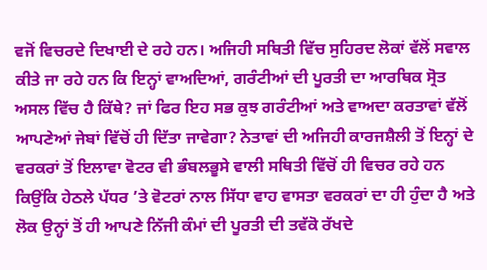ਵਜੋਂ ਵਿਚਰਦੇ ਦਿਖਾਈ ਦੇ ਰਹੇ ਹਨ। ਅਜਿਹੀ ਸਥਿਤੀ ਵਿੱਚ ਸੁਹਿਰਦ ਲੋਕਾਂ ਵੱਲੋਂ ਸਵਾਲ ਕੀਤੇ ਜਾ ਰਹੇ ਹਨ ਕਿ ਇਨ੍ਹਾਂ ਵਾਅਦਿਆਂ, ਗਰੰਟੀਆਂ ਦੀ ਪੂਰਤੀ ਦਾ ਆਰਥਿਕ ਸ੍ਰੋਤ ਅਸਲ ਵਿੱਚ ਹੈ ਕਿੱਥੇ? ਜਾਂ ਫਿਰ ਇਹ ਸਭ ਕੁਝ ਗਰੰਟੀਆਂ ਅਤੇ ਵਾਅਦਾ ਕਰਤਾਵਾਂ ਵੱਲੋਂ ਆਪਣੇਆਂ ਜੇਬਾਂ ਵਿੱਚੋਂ ਹੀ ਦਿੱਤਾ ਜਾਵੇਗਾ? ਨੇਤਾਵਾਂ ਦੀ ਅਜਿਹੀ ਕਾਰਜਸ਼ੈਲੀ ਤੋਂ ਇਨ੍ਹਾਂ ਦੇ ਵਰਕਰਾਂ ਤੋਂ ਇਲਾਵਾ ਵੋਟਰ ਵੀ ਭੰਬਲਭੂਸੇ ਵਾਲੀ ਸਥਿਤੀ ਵਿੱਚੋਂ ਹੀ ਵਿਚਰ ਰਹੇ ਹਨ ਕਿਉਂਕਿ ਹੇਠਲੇ ਪੱਧਰ ’ਤੇ ਵੋਟਰਾਂ ਨਾਲ ਸਿੱਧਾ ਵਾਹ ਵਾਸਤਾ ਵਰਕਰਾਂ ਦਾ ਹੀ ਹੁੰਦਾ ਹੈ ਅਤੇ ਲੋਕ ਉਨ੍ਹਾਂ ਤੋਂ ਹੀ ਆਪਣੇ ਨਿੱਜੀ ਕੰਮਾਂ ਦੀ ਪੂਰਤੀ ਦੀ ਤਵੱਕੋ ਰੱਖਦੇ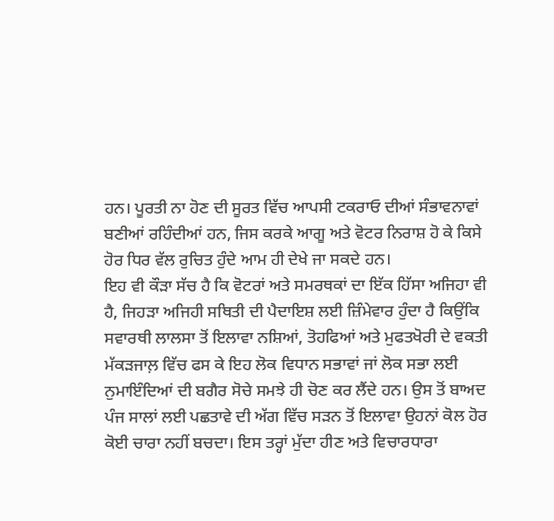ਹਨ। ਪੂਰਤੀ ਨਾ ਹੋਣ ਦੀ ਸੂਰਤ ਵਿੱਚ ਆਪਸੀ ਟਕਰਾਓ ਦੀਆਂ ਸੰਭਾਵਨਾਵਾਂ ਬਣੀਆਂ ਰਹਿੰਦੀਆਂ ਹਨ, ਜਿਸ ਕਰਕੇ ਆਗੂ ਅਤੇ ਵੋਟਰ ਨਿਰਾਸ਼ ਹੋ ਕੇ ਕਿਸੇ ਹੋਰ ਧਿਰ ਵੱਲ ਰੁਚਿਤ ਹੁੰਦੇ ਆਮ ਹੀ ਦੇਖੇ ਜਾ ਸਕਦੇ ਹਨ।
ਇਹ ਵੀ ਕੌੜਾ ਸੱਚ ਹੈ ਕਿ ਵੋਟਰਾਂ ਅਤੇ ਸਮਰਥਕਾਂ ਦਾ ਇੱਕ ਹਿੱਸਾ ਅਜਿਹਾ ਵੀ ਹੈ, ਜਿਹੜਾ ਅਜਿਹੀ ਸਥਿਤੀ ਦੀ ਪੈਦਾਇਸ਼ ਲਈ ਜ਼ਿੰਮੇਵਾਰ ਹੁੰਦਾ ਹੈ ਕਿਉਂਕਿ ਸਵਾਰਥੀ ਲਾਲਸਾ ਤੋਂ ਇਲਾਵਾ ਨਸ਼ਿਆਂ, ਤੋਹਫਿਆਂ ਅਤੇ ਮੁਫਤਖੋਰੀ ਦੇ ਵਕਤੀ ਮੱਕੜਜਾਲ਼ ਵਿੱਚ ਫਸ ਕੇ ਇਹ ਲੋਕ ਵਿਧਾਨ ਸਭਾਵਾਂ ਜਾਂ ਲੋਕ ਸਭਾ ਲਈ ਨੁਮਾਇੰਦਿਆਂ ਦੀ ਬਗੈਰ ਸੋਚੇ ਸਮਝੇ ਹੀ ਚੋਣ ਕਰ ਲੈਂਦੇ ਹਨ। ਉਸ ਤੋਂ ਬਾਅਦ ਪੰਜ ਸਾਲਾਂ ਲਈ ਪਛਤਾਵੇ ਦੀ ਅੱਗ ਵਿੱਚ ਸੜਨ ਤੋਂ ਇਲਾਵਾ ਉਹਨਾਂ ਕੋਲ ਹੋਰ ਕੋਈ ਚਾਰਾ ਨਹੀਂ ਬਚਦਾ। ਇਸ ਤਰ੍ਹਾਂ ਮੁੱਦਾ ਹੀਣ ਅਤੇ ਵਿਚਾਰਧਾਰਾ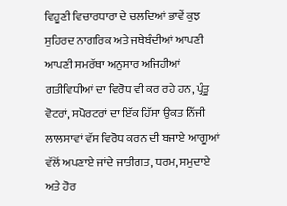ਵਿਹੂਣੀ ਵਿਚਾਰਧਾਰਾ ਦੇ ਚਲਦਿਆਂ ਭਾਵੇਂ ਕੁਝ ਸੁਹਿਰਦ ਨਾਗਰਿਕ ਅਤੇ ਜਥੇਬੰਦੀਆਂ ਆਪਣੀ ਆਪਣੀ ਸਮਰੱਥਾ ਅਨੁਸਾਰ ਅਜਿਹੀਆਂ ਗਤੀਵਿਧੀਆਂ ਦਾ ਵਿਰੋਧ ਵੀ ਕਰ ਰਹੇ ਹਨ, ਪ੍ਰੰਤੂ ਵੋਟਰਾਂ, ਸਪੋਰਟਰਾਂ ਦਾ ਇੱਕ ਹਿੱਸਾ ਉਕਤ ਨਿੱਜੀ ਲਾਲਸਾਵਾਂ ਵੱਸ ਵਿਰੋਧ ਕਰਨ ਦੀ ਬਜਾਏ ਆਗੂਆਂ ਵੱਲੋਂ ਅਪਣਾਏ ਜਾਂਦੇ ਜਾਤੀਗਤ, ਧਰਮ, ਸਮੁਦਾਏ ਅਤੇ ਹੋਰ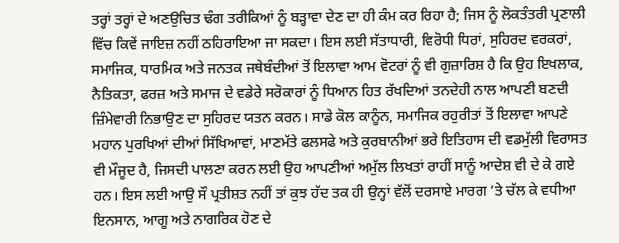ਤਰ੍ਹਾਂ ਤਰ੍ਹਾਂ ਦੇ ਅਣਉਚਿਤ ਢੰਗ ਤਰੀਕਿਆਂ ਨੂੰ ਬੜ੍ਹਾਵਾ ਦੇਣ ਦਾ ਹੀ ਕੰਮ ਕਰ ਰਿਹਾ ਹੈ; ਜਿਸ ਨੂੰ ਲੋਕਤੰਤਰੀ ਪ੍ਰਣਾਲੀ ਵਿੱਚ ਕਿਵੇਂ ਜਾਇਜ਼ ਨਹੀਂ ਠਹਿਰਾਇਆ ਜਾ ਸਕਦਾ। ਇਸ ਲਈ ਸੱਤਾਧਾਰੀ, ਵਿਰੋਧੀ ਧਿਰਾਂ, ਸੁਹਿਰਦ ਵਰਕਰਾਂ, ਸਮਾਜਿਕ, ਧਾਰਮਿਕ ਅਤੇ ਜਨਤਕ ਜਥੇਬੰਦੀਆਂ ਤੋਂ ਇਲਾਵਾ ਆਮ ਵੋਟਰਾਂ ਨੂੰ ਵੀ ਗੁਜ਼ਾਰਿਸ਼ ਹੈ ਕਿ ਉਹ ਇਖਲਾਕ, ਨੈਤਿਕਤਾ, ਫਰਜ਼ ਅਤੇ ਸਮਾਜ ਦੇ ਵਡੇਰੇ ਸਰੋਕਾਰਾਂ ਨੂੰ ਧਿਆਨ ਹਿਤ ਰੱਖਦਿਆਂ ਤਨਦੇਹੀ ਨਾਲ ਆਪਣੀ ਬਣਦੀ ਜ਼ਿੰਮੇਵਾਰੀ ਨਿਭਾਉਣ ਦਾ ਸੁਹਿਰਦ ਯਤਨ ਕਰਨ। ਸਾਡੇ ਕੋਲ ਕਾਨੂੰਨ, ਸਮਾਜਿਕ ਰਹੁਰੀਤਾਂ ਤੋਂ ਇਲਾਵਾ ਆਪਣੇ ਮਹਾਨ ਪੁਰਖਿਆਂ ਦੀਆਂ ਸਿੱਖਿਆਵਾਂ, ਮਾਣਮੱਤੇ ਫਲਸਫੇ ਅਤੇ ਕੁਰਬਾਨੀਆਂ ਭਰੇ ਇਤਿਹਾਸ ਦੀ ਵਡਮੁੱਲੀ ਵਿਰਾਸਤ ਵੀ ਮੌਜੂਦ ਹੈ, ਜਿਸਦੀ ਪਾਲਣਾ ਕਰਨ ਲਈ ਉਹ ਆਪਣੀਆਂ ਅਮੁੱਲ ਲਿਖਤਾਂ ਰਾਹੀਂ ਸਾਨੂੰ ਆਦੇਸ਼ ਵੀ ਦੇ ਕੇ ਗਏ ਹਨ। ਇਸ ਲਈ ਆਉ ਸੌ ਪ੍ਰਤੀਸ਼ਤ ਨਹੀਂ ਤਾਂ ਕੁਝ ਹੱਦ ਤਕ ਹੀ ਉਨ੍ਹਾਂ ਵੱਲੋਂ ਦਰਸਾਏ ਮਾਰਗ ’ਤੇ ਚੱਲ ਕੇ ਵਧੀਆ ਇਨਸਾਨ, ਆਗੂ ਅਤੇ ਨਾਗਰਿਕ ਹੋਣ ਦੇ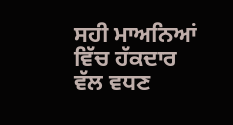ਸਹੀ ਮਾਅਨਿਆਂ ਵਿੱਚ ਹੱਕਦਾਰ ਵੱਲ ਵਧਣ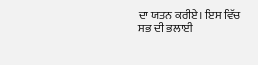ਦਾ ਯਤਨ ਕਰੀਏ। ਇਸ ਵਿੱਚ ਸਭ ਦੀ ਭਲਾਈ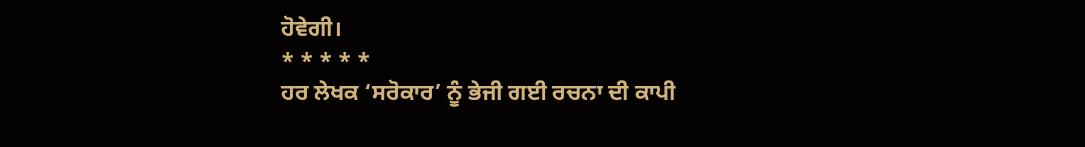ਹੋਵੇਗੀ।
* * * * *
ਹਰ ਲੇਖਕ ‘ਸਰੋਕਾਰ’ ਨੂੰ ਭੇਜੀ ਗਈ ਰਚਨਾ ਦੀ ਕਾਪੀ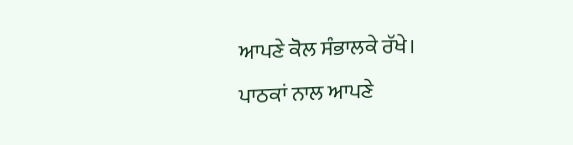ਆਪਣੇ ਕੋਲ ਸੰਭਾਲਕੇ ਰੱਖੇ।
ਪਾਠਕਾਂ ਨਾਲ ਆਪਣੇ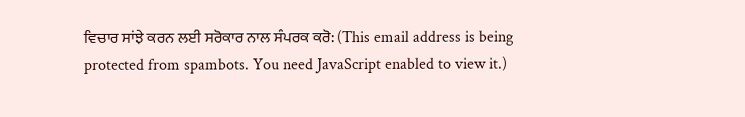ਵਿਚਾਰ ਸਾਂਝੇ ਕਰਨ ਲਈ ਸਰੋਕਾਰ ਨਾਲ ਸੰਪਰਕ ਕਰੋ: (This email address is being protected from spambots. You need JavaScript enabled to view it.)